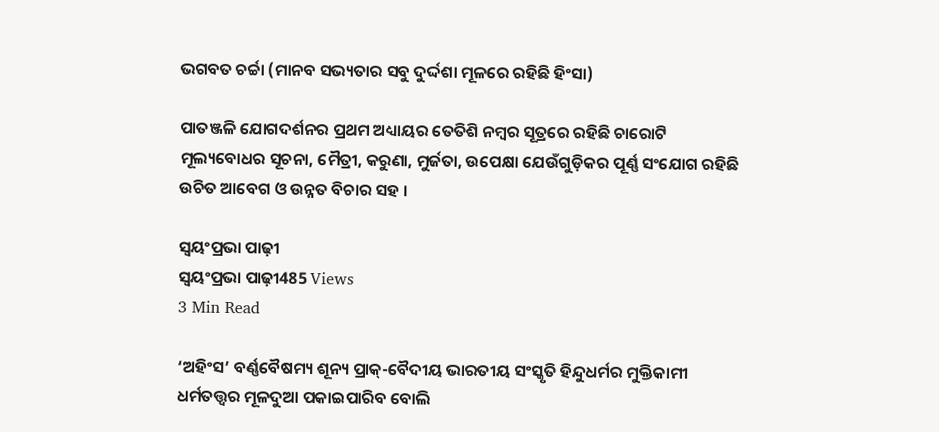ଭଗବତ ଚର୍ଚ୍ଚା (ମାନବ ସଭ୍ୟତାର ସବୁ ଦୁର୍ଦ୍ଦଶା ମୂଳରେ ରହିଛି ହିଂସା)

ପାତଞ୍ଜଳି ଯୋଗଦର୍ଶନର ପ୍ରଥମ ଅଧ୍ୟାୟର ତେତିଶି ନମ୍ବର ସୂତ୍ରରେ ରହିଛି ଚାରୋଟି ମୂଲ୍ୟବୋଧର ସୂଚନା, ମୈତ୍ରୀ, କରୁଣା, ମୁର୍ଜତା, ଉପେକ୍ଷା ଯେଉଁଗୁଡ଼ିକର ପୂର୍ଣ୍ଣ ସଂଯୋଗ ରହିଛି ଉଚିତ ଆବେଗ ଓ ଉନ୍ନତ ବିଚାର ସହ ।

ସ୍ଵୟଂପ୍ରଭା ପାଢ଼ୀ
ସ୍ଵୟଂପ୍ରଭା ପାଢ଼ୀ485 Views
3 Min Read

‘ଅହିଂସ’ ବର୍ଣ୍ଣବୈଷମ୍ୟ ଶୂନ୍ୟ ପ୍ରାକ୍-ବୈଦୀୟ ଭାରତୀୟ ସଂସ୍କୃତି ହିନ୍ଦୁଧର୍ମର ମୁକ୍ତିକାମୀ ଧର୍ମତତ୍ତ୍ୱର ମୂଳଦୁଆ ପକାଇପାରିବ ବୋଲି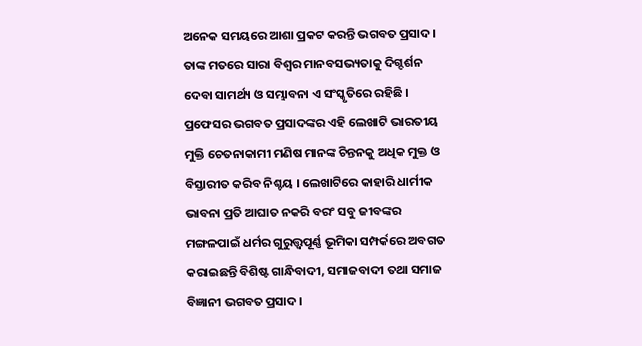ଅନେକ ସମୟରେ ଆଶା ପ୍ରକଟ କରନ୍ତି ଭଗବତ ପ୍ରସାଦ । ତାଙ୍କ ମତରେ ସାରା ବିଶ୍ୱର ମାନବସଭ୍ୟତାକୁ ଦିଗ୍ଦର୍ଶନ ଦେବା ସାମର୍ଥ୍ୟ ଓ ସମ୍ଭାବନା ଏ ସଂସ୍କୃତିରେ ରହିଛି । ପ୍ରଫେସର ଭଗବତ ପ୍ରସାଦଙ୍କର ଏହି ଲେଖାଟି ଭାରତୀୟ ମୁକ୍ତି ଚେତନାକାମୀ ମଣିଷ ମାନଙ୍କ ଚିନ୍ତନକୁ ଅଧିକ ମୁକ୍ତ ଓ ବିସ୍ତାରୀତ କରିବ ନିଶ୍ଚୟ । ଲେଖାଟିରେ କାହାରି ଧାର୍ମୀକ ଭାବନା ପ୍ରତି ଆଘାତ ନକରି ବରଂ ସବୁ ଜୀବଙ୍କର ମଙ୍ଗଳପାଇଁ ଧର୍ମର ଗୁରୁତ୍ତ୍ୱପୂର୍ଣ୍ଣ ଭୂମିକା ସମ୍ପର୍କରେ ଅବଗତ କରାଇଛନ୍ତି ବିଶିଷ୍ଟ ଗାନ୍ଧିବାଦୀ, ସମାଜବାଦୀ ତଥା ସମାଜ ବିଜ୍ଞାନୀ ଭଗବତ ପ୍ରସାଦ ।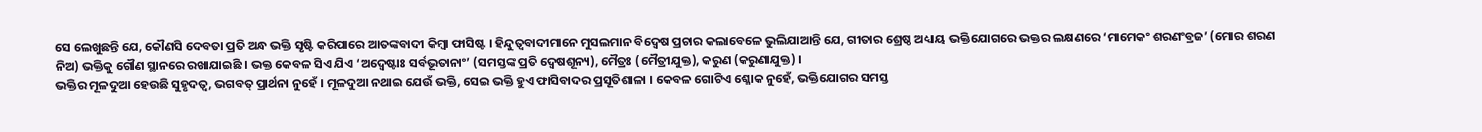ସେ ଲେଖୁଛନ୍ତି ଯେ, କୌଣସି ଦେବତା ପ୍ରତି ଅନ୍ଧ ଭକ୍ତି ସୃଷ୍ଟି କରିପାରେ ଆତଙ୍କବାଦୀ କିମ୍ବା ଫାସିଷ୍ଟ । ହିନ୍ଦୁତ୍ୱବାଦୀମାନେ ମୁସଲମାନ ବିଦ୍ୱେଷ ପ୍ରଚାର କଲାବେଳେ ଭୁଲିଯାଆନ୍ତି ଯେ, ଗୀତାର ଶ୍ରେଷ୍ଠ ଅଧ୍ୟାୟ ଭକ୍ତିଯୋଗରେ ଭକ୍ତର ଲକ୍ଷଣରେ ‘ମାମେକଂ ଶରଣଂବ୍ରଜ’ (ମୋର ଶରଣ ନିଅ) ଭକ୍ତିକୁ ଗୌଣ ସ୍ଥାନରେ ରଖାଯାଇଛି । ଭକ୍ତ କେବଳ ସିଏ ଯିଏ ‘ଅଦ୍ୱେଷ୍ଟାଃ ସର୍ବଭୂତାନାଂ’ (ସମସ୍ତଙ୍କ ପ୍ରତି ଦ୍ୱେଷଶୂନ୍ୟ), ମୈତ୍ରଃ (ମୈତ୍ରୀଯୁକ୍ତ), କରୁଣ (କରୁଣାଯୁକ୍ତ) ।
ଭକ୍ତିର ମୂଳଦୁଆ ହେଉଛି ସୁହୃଦତ୍ୱ, ଭଗବତ୍ ପ୍ରାର୍ଥନା ନୁହେଁ । ମୂଳଦୁଆ ନଥାଇ ଯେଉଁ ଭକ୍ତି, ସେଇ ଭକ୍ତି ହୁଏ ଫାସିବାଦର ପ୍ରସୂତିଶାଳା । କେବଳ ଗୋଟିଏ ଶ୍ଳୋକ ନୁହେଁ, ଭକ୍ତିଯୋଗର ସମସ୍ତ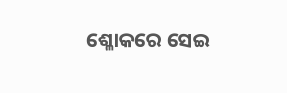ଶ୍ଳୋକରେ ସେଇ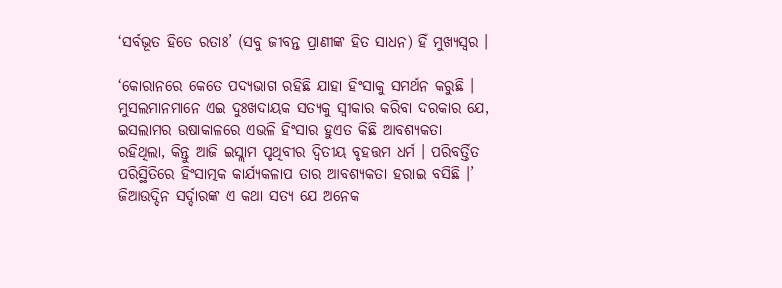‘ସର୍ବଭୂତ ହିତେ ରତାଃ’ (ସବୁ ଜୀବନ୍ତ ପ୍ରାଣୀଙ୍କ ହିତ ସାଧନ) ହିଁ ମୁଖ୍ୟସ୍ୱର ।

‘କୋରାନରେ କେତେ ପଦ୍ୟଭାଗ ରହିଛି ଯାହା ହିଂସାକୁ ସମର୍ଥନ କରୁଛି । ମୁସଲମାନମାନେ ଏଇ ଦୁଃଖଦାୟକ ସତ୍ୟକୁ ସ୍ୱୀକାର କରିବା ଦରକାର ଯେ, ଇସଲାମର ଉଷାକାଳରେ ଏଭଳି ହିଂସାର ହୁଏତ କିଛି ଆବଶ୍ୟକତା ରହିଥିଲା, କିନ୍ତୁ ଆଜି ଇସ୍ଲାମ ପୃଥିବୀର ଦ୍ୱିତୀୟ ବୃହତ୍ତମ ଧର୍ମ । ପରିବର୍ତ୍ତିତ ପରିସ୍ଥିତିରେ ହିଂସାତ୍ମକ କାର୍ଯ୍ୟକଳାପ ତାର ଆବଶ୍ୟକତା ହରାଇ ବସିଛି ।’ ଜିଆଉଦ୍ଦିନ ସର୍ଦ୍ଦାରଙ୍କ ଏ କଥା ସତ୍ୟ ଯେ ଅନେକ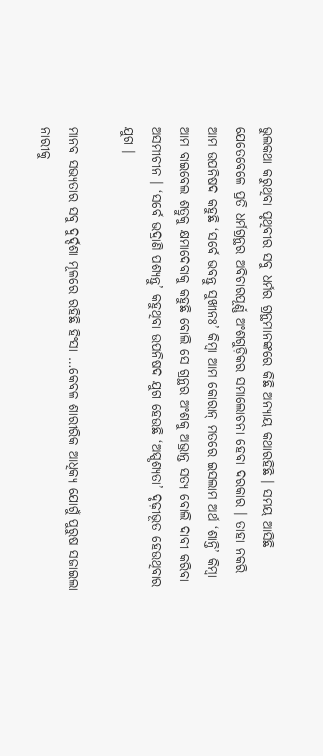ଭୁଲକଥା କରୁଥିବା ପୃଥିବୀର ସବୁ ଧର୍ମର ଗ୍ରନ୍ଥମାନଙ୍କରେ କିଛି ଅନ୍ୟାୟ କଥାରହିଛି । ସମୟ ଆସିଛି ଯେତେବେଳେ ପ୍ରତି ଧର୍ମଗ୍ରନ୍ଥର ଅବିଚାରପୂର୍ଣ୍ଣ ଅଂଶଗୁଡ଼ିକର ସମାଲୋଚନା ହେବା ଦରକାର । ତାହା ନକରି ଆମ ଉପନିଷଦ କହୁଛି ‘ସର୍ବେ ଭବନ୍ତୁ ସୁଖୀନଃ’ କିମ୍ବା ଆମ କୋରାନ୍ ମତରେ ଇସଲାମ ଅର୍ଥ ‘ଶାନ୍ତି’ କିମ୍ବା ଆମ ବାଇବେଲ ଶତ୍ରୁକୁ କ୍ଷମାଦେବାକୁ କହୁଛି ବୋଲି ସେ ଗ୍ରନ୍ଥର ଅଂଶକୁ ଅଭ୍ରାନ୍ତ ସତ୍ୟ ବୋଲି ଦାବୀ କରିବା ଅସମୀଚୀନ । ‘ସର୍ବେ ଭଦ୍ରାଣି ପଶ୍ୟନ୍ତୁ’ କହୁଥିବା ଉପନିଷଦ ଯୁଗ ହେଉଛି ‘ଅସ୍ପୃଶ୍ୟତା’ ଦୃଢ଼ୀଭୂତ ହେଉଥିବାର ଯୁଗ ।

ମାନବ ସଭ୍ୟତାର ସବୁ ଦୁର୍ଦ୍ଦଶା ମୂଳରେ ରହିଛି ହିଂସା …କେବଳ ଶାରୀରିକ ଆଧିକ୍ୟ ଯୋଗୁଁ ପୁରୁଷ ସଜାଇଲା ନାରୀକୁ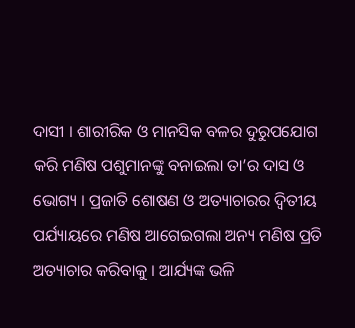ଦାସୀ । ଶାରୀରିକ ଓ ମାନସିକ ବଳର ଦୁରୁପଯୋଗ କରି ମଣିଷ ପଶୁମାନଙ୍କୁ ବନାଇଲା ତା’ର ଦାସ ଓ ଭୋଗ୍ୟ । ପ୍ରଜାତି ଶୋଷଣ ଓ ଅତ୍ୟାଚାରର ଦ୍ୱିତୀୟ ପର୍ଯ୍ୟାୟରେ ମଣିଷ ଆଗେଇଗଲା ଅନ୍ୟ ମଣିଷ ପ୍ରତି ଅତ୍ୟାଚାର କରିବାକୁ । ଆର୍ଯ୍ୟଙ୍କ ଭଳି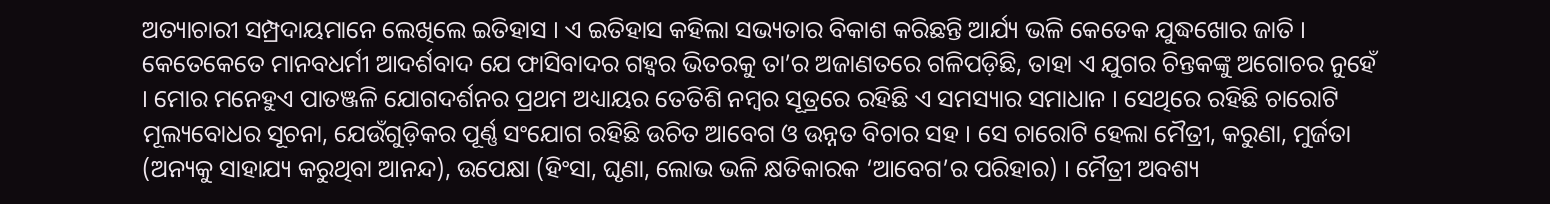ଅତ୍ୟାଚାରୀ ସମ୍ପ୍ରଦାୟମାନେ ଲେଖିଲେ ଇତିହାସ । ଏ ଇତିହାସ କହିଲା ସଭ୍ୟତାର ବିକାଶ କରିଛନ୍ତି ଆର୍ଯ୍ୟ ଭଳି କେତେକ ଯୁଦ୍ଧଖୋର ଜାତି ।
କେତେକେତେ ମାନବଧର୍ମୀ ଆଦର୍ଶବାଦ ଯେ ଫାସିବାଦର ଗହ୍ୱର ଭିତରକୁ ତା’ର ଅଜାଣତରେ ଗଳିପଡ଼ିଛି, ତାହା ଏ ଯୁଗର ଚିନ୍ତକଙ୍କୁ ଅଗୋଚର ନୁହେଁ । ମୋର ମନେହୁଏ ପାତଞ୍ଜଳି ଯୋଗଦର୍ଶନର ପ୍ରଥମ ଅଧ୍ୟାୟର ତେତିଶି ନମ୍ବର ସୂତ୍ରରେ ରହିଛି ଏ ସମସ୍ୟାର ସମାଧାନ । ସେଥିରେ ରହିଛି ଚାରୋଟି ମୂଲ୍ୟବୋଧର ସୂଚନା, ଯେଉଁଗୁଡ଼ିକର ପୂର୍ଣ୍ଣ ସଂଯୋଗ ରହିଛି ଉଚିତ ଆବେଗ ଓ ଉନ୍ନତ ବିଚାର ସହ । ସେ ଚାରୋଟି ହେଲା ମୈତ୍ରୀ, କରୁଣା, ମୁର୍ଜତା (ଅନ୍ୟକୁ ସାହାଯ୍ୟ କରୁଥିବା ଆନନ୍ଦ), ଉପେକ୍ଷା (ହିଂସା, ଘୃଣା, ଲୋଭ ଭଳି କ୍ଷତିକାରକ ‘ଆବେଗ’ର ପରିହାର) । ମୈତ୍ରୀ ଅବଶ୍ୟ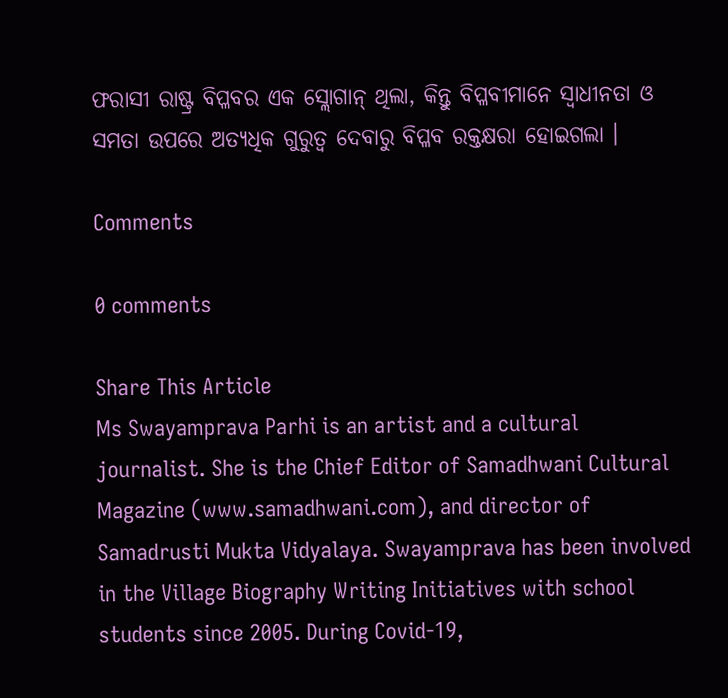ଫରାସୀ ରାଷ୍ଟ୍ର ବିପ୍ଳବର ଏକ ସ୍ଲୋଗାନ୍ ଥିଲା, କିନ୍ତୁ ବିପ୍ଳବୀମାନେ ସ୍ୱାଧୀନତା ଓ ସମତା ଉପରେ ଅତ୍ୟଧିକ ଗୁରୁତ୍ୱ ଦେବାରୁ ବିପ୍ଳବ ରକ୍ତକ୍ଷରା ହୋଇଗଲା ।

Comments

0 comments

Share This Article
Ms Swayamprava Parhi is an artist and a cultural journalist. She is the Chief Editor of Samadhwani Cultural Magazine (www.samadhwani.com), and director of Samadrusti Mukta Vidyalaya. Swayamprava has been involved in the Village Biography Writing Initiatives with school students since 2005. During Covid-19,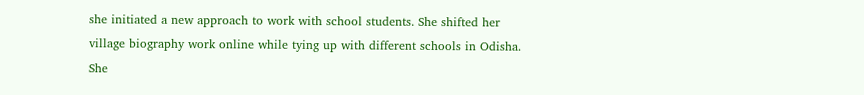she initiated a new approach to work with school students. She shifted her village biography work online while tying up with different schools in Odisha. She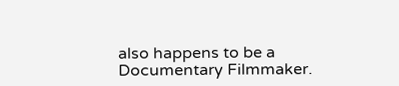also happens to be a Documentary Filmmaker.